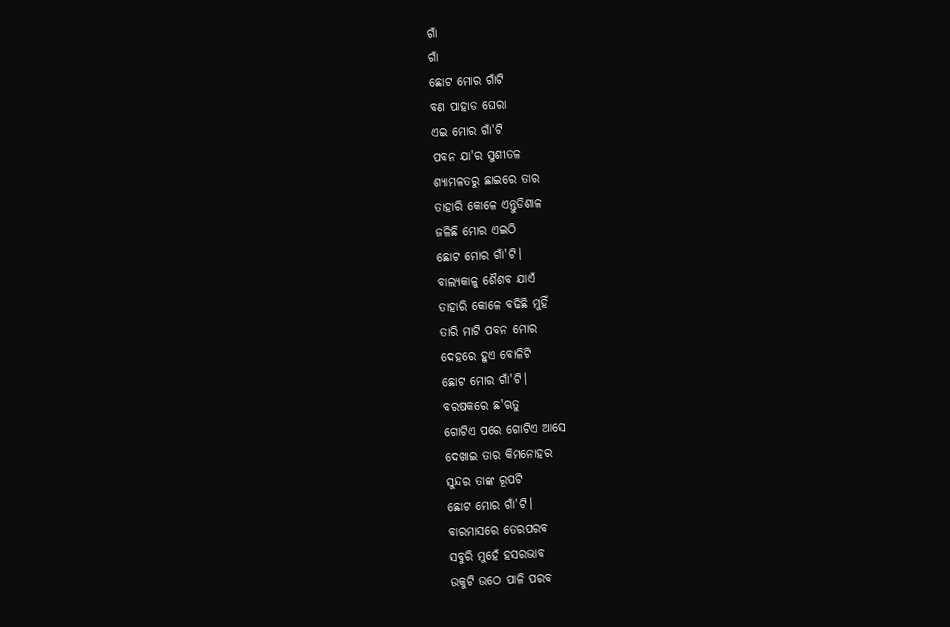ଗାଁ
ଗାଁ
ଛୋଟ ମୋର ଗାଁଟି
ବଣ ପାହାଡ ଘେରା
ଏଇ ମୋର ଗାଁ'ଟି
ପବନ ଯା'ର ସୁଶୀତଳ
ଶ୍ଯାମଳତରୁ ଛାଇରେ ତାର
ତାହାରି କୋଳେ ଏନ୍ତୁଡିଶାଳ
ଜଳିଛି ମୋର ଏଇଠି
ଛୋଟ ମୋର ଗାଁ'ଟି।
ବାଲ୍ଯକାଳୁ ଶୈଶବ ଯାଏଁ
ତାହାରି କୋଳେ ବଢିଛି ମୁହିଁ
ତାରି ମାଟି ପବନ ମୋର
ଦେହରେ ହୁଏ ବୋଳିଟି
ଛୋଟ ମୋର ଗାଁ'ଟି।
ବରଷକରେ ଛ'ଋତୁ
ଗୋଟିଏ ପରେ ଗୋଟିଏ ଆସେ
ଦେଖାଇ ତାର କିମନୋହର
ସୁନ୍ଦର ତାଙ୍କ ରୂପଟି
ଛୋଟ ମୋର ଗାଁ'ଟି।
ବାରମାସରେ ତେରପରବ
ସବୁରି ମୁହେଁ ହସରଭାବ
ଉକୁଟି ଉଠେ ପାଳି ପରବ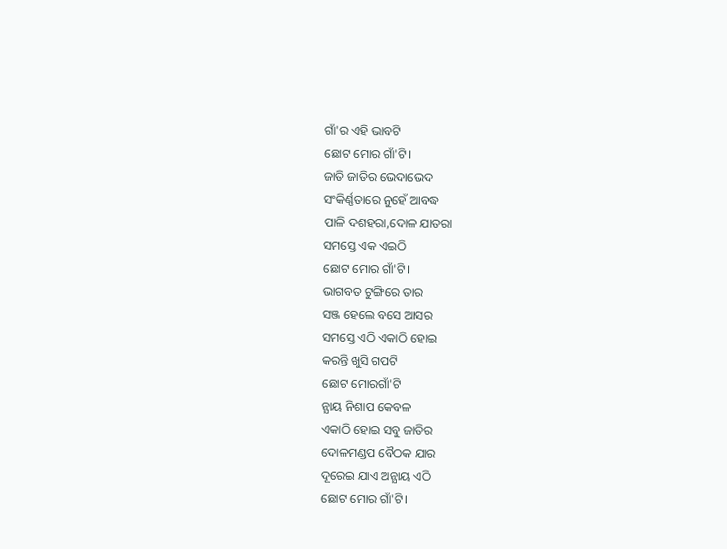ଗାଁ'ର ଏହି ଭାବଟି
ଛୋଟ ମୋର ଗାଁ'ଟି।
ଜାତି ଜାତିର ଭେଦାଭେଦ
ସଂକିର୍ଣ୍ଣତାରେ ନୁହେଁ ଆବଦ୍ଧ
ପାଳି ଦଶହରା,ଦୋଳ ଯାତରା
ସମସ୍ତେ ଏକ ଏଇଠି
ଛୋଟ ମୋର ଗାଁ'ଟି।
ଭାଗବତ ଟୁଙ୍ଗିରେ ତାର
ସଞ୍ଜ ହେଲେ ବସେ ଆସର
ସମସ୍ତେ ଏଠି ଏକାଠି ହୋଇ
କରନ୍ତି ଖୁସି ଗପଟି
ଛୋଟ ମୋରଗାଁ'ଟି
ନ୍ଯାୟ ନିଶାପ କେବଳ
ଏକାଠି ହୋଇ ସବୁ ଜାତିର
ଦୋଳମଣ୍ଡପ ବୈଠକ ଯାର
ଦୂରେଇ ଯାଏ ଅନ୍ଯାୟ ଏଠି
ଛୋଟ ମୋର ଗାଁ'ଟି।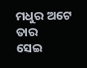ମଧୁର ଅଟେ ତାର
ସେଇ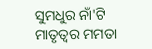ସୁମଧୁର ନାଁ'ଟି
ମାତୃତ୍ବର ମମତା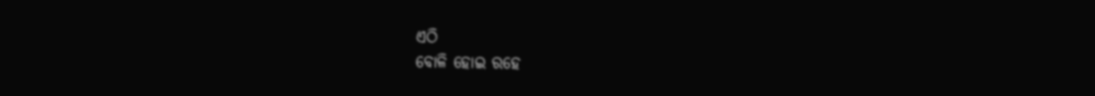ଏଠି
ବୋଳି ହୋଇ ରହେ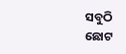ସବୁଠି
ଛୋଟ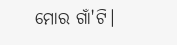ମୋର ଗାଁ'ଟି।